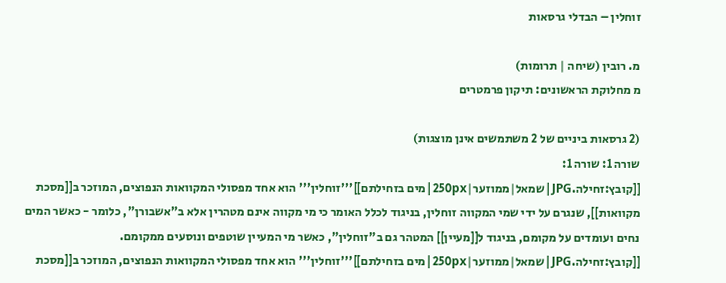זוחלין – הבדלי גרסאות

מ. רובין (שיחה | תרומות)
מ מחלוקת הראשונים: תיקון פרמטרים

(2 גרסאות ביניים של 2 משתמשים אינן מוצגות)
שורה 1: שורה 1:
[[קובץ:זחילה.JPG|שמאל|ממוזער|250px|מים בזחילתם]]'''זוחלין''' הוא אחד מפסולי המקוואות הנפוצים, המוזכר ב[[מסכת מקוואות]], שנגרם על ידי שמי המקווה זוחלין, בניגוד לכלל האומר כי מי מקווה אינם מטהרין אלא ב"אשבורן", כלומר - כאשר המים נחים ועומדים על מקומם, בניגוד ל[[מעיין]] המטהר גם ב"זוחלין", כאשר מי המעיין שוטפים ונוסעים ממקומם.
[[קובץ:זחילה.JPG|שמאל|ממוזער|250px|מים בזחילתם]]'''זוחלין''' הוא אחד מפסולי המקוואות הנפוצים, המוזכר ב[[מסכת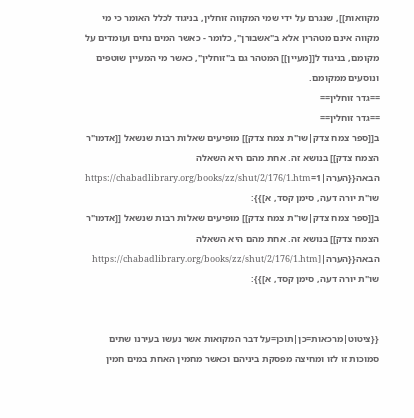מקוואות]], שנגרם על ידי שמי המקווה זוחלין, בניגוד לכלל האומר כי מי מקווה אינם מטהרין אלא ב"אשבורן", כלומר - כאשר המים נחים ועומדים על מקומם, בניגוד ל[[מעיין]] המטהר גם ב"זוחלין", כאשר מי המעיין שוטפים ונוסעים ממקומם.
==גדר זוחלין==
==גדר זוחלין==
ב[[ספר צמח צדק|שו"ת צמח צדק]] מופיעים שאלות רבות שנשאל [[אדמו"ר הצמח צדק]] בנושא זה. אחת מהם היא השאלה הבאה{{הערה|1=https://chabadlibrary.org/books/zz/shut/2/176/1.htm שו"ת יורה דעה, סימן קסד, א]}}:
ב[[ספר צמח צדק|שו"ת צמח צדק]] מופיעים שאלות רבות שנשאל [[אדמו"ר הצמח צדק]] בנושא זה. אחת מהם היא השאלה הבאה{{הערה|[https://chabadlibrary.org/books/zz/shut/2/176/1.htm שו"ת יורה דעה, סימן קסד, א]}}:


{{ציטוט|מרכאות=כן|תוכן=על דבר המקואות אשר נעשו בעירנו שתים סמוכות זו לזו ומחיצה מפסקת ביניהם וכאשר מחמין האחת במים חמין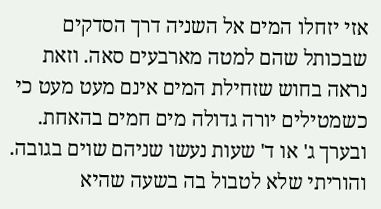אזי יזחלו המים אל השניה דרך הסדקים שבכותל שהם למטה מארבעים סאה. וזאת נראה בחוש שזחילת המים אינם מעט מעט כי כשמטילים יורה גדולה מים חמים בהאחת. ובערך ג' או ד' שעות נעשו שניהם שוים בגובה. והוריתי שלא לטבול בה בשעה שהיא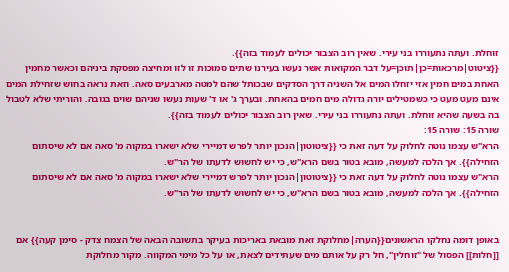זוחלת. ועתה נתעוררו בני עירי. שאין רוב הצבור יכולים לעמוד בזה}}.
{{ציטוט|מרכאות=כן|תוכן=על דבר המקואות אשר נעשו בעירנו שתים סמוכות זו לזו ומחיצה מפסקת ביניהם וכאשר מחמין האחת במים חמין אזי יזחלו המים אל השניה דרך הסדקים שבכותל שהם למטה מארבעים סאה. וזאת נראה בחוש שזחילת המים אינם מעט מעט כי כשמטילים יורה גדולה מים חמים בהאחת. ובערך ג' או ד' שעות נעשו שניהם שוים בגובה. והוריתי שלא לטבול בה בשעה שהיא זוחלת. ועתה נתעוררו בני עירי. שאין רוב הצבור יכולים לעמוד בזה}}.
שורה 15: שורה 15:
הרא"ש עצמו נוטה לחלוק על דעה זאת כי {{ציטוטון|הנכון יותר לפרש דמיירי שלא ישארו במקוה מ' סאה אם לא שיסתום הזחילה}}. אך הלכה למעשה, מובא בטור בשם הרא"ש, כי יש לחשוש לדעתו של הר"ש.
הרא"ש עצמו נוטה לחלוק על דעה זאת כי {{ציטוטון|הנכון יותר לפרש דמיירי שלא ישארו במקוה מ' סאה אם לא שיסתום הזחילה}}. אך הלכה למעשה, מובא בטור בשם הרא"ש, כי יש לחשוש לדעתו של הר"ש.


באופן דומה נחלקו הראשונים{{הערה|מחלוקת זאת מובאת באריכות בעיקר בתשובה הבאה של הצמח צדק - סימן קעה}} אם [[חלות]] הפסול של "זוחלין", חל רק על אותם מים שעתידים לצאת, או על כל מימי המקווה. מקור מחלוקת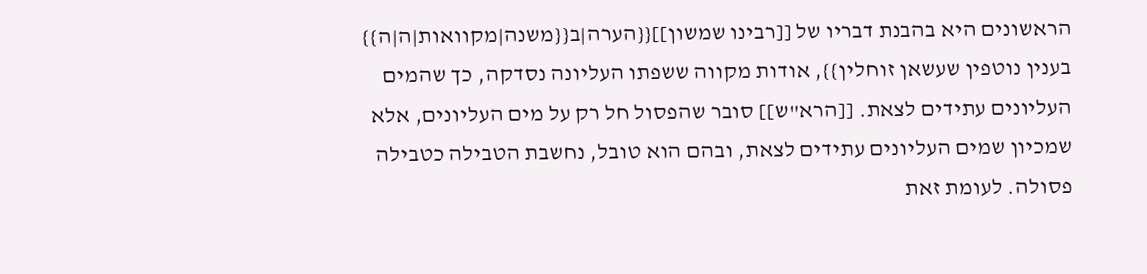הראשונים היא בהבנת דבריו של [[רבינו שמשון]]{{הערה|ב{{משנה|מקוואות|ה|ה}} בענין נוטפין שעשאן זוחלין}}, אודות מקווה ששפתו העליונה נסדקה, כך שהמים העליונים עתידים לצאת. [[הרא"ש]] סובר שהפסול חל רק על מים העליונים, אלא שמכיון שמים העליונים עתידים לצאת, ובהם הוא טובל, נחשבת הטבילה כטבילה פסולה. לעומת זאת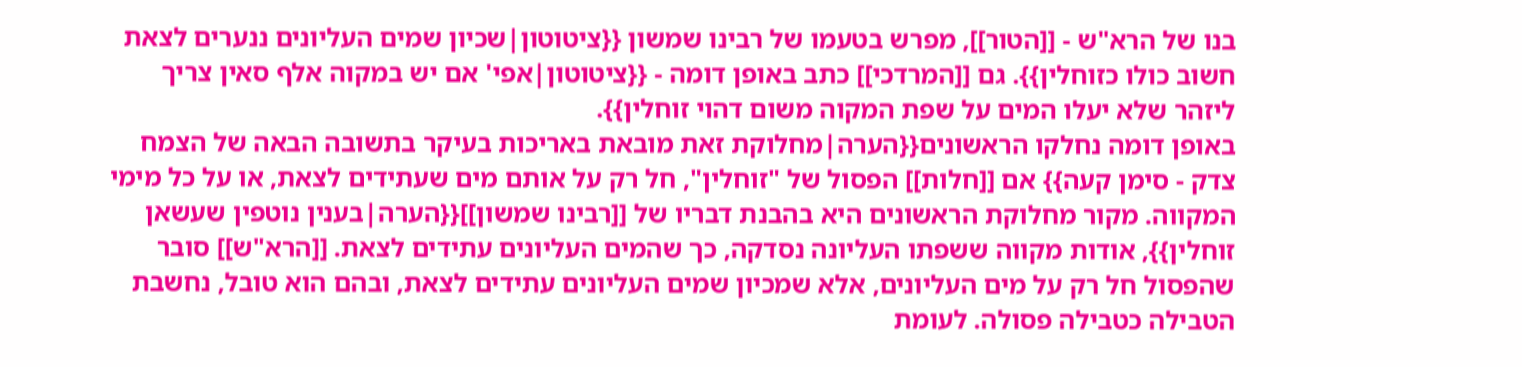בנו של הרא"ש - [[הטור]], מפרש בטעמו של רבינו שמשון {{ציטוטון|שכיון שמים העליונים ננערים לצאת חשוב כולו כזוחלין}}. גם [[המרדכי]] כתב באופן דומה - {{ציטוטון|אפי' אם יש במקוה אלף סאין צריך ליזהר שלא יעלו המים על שפת המקוה משום דהוי זוחלין}}.
באופן דומה נחלקו הראשונים{{הערה|מחלוקת זאת מובאת באריכות בעיקר בתשובה הבאה של הצמח צדק - סימן קעה}} אם [[חלות]] הפסול של "זוחלין", חל רק על אותם מים שעתידים לצאת, או על כל מימי המקווה. מקור מחלוקת הראשונים היא בהבנת דבריו של [[רבינו שמשון]]{{הערה|בענין נוטפין שעשאן זוחלין}}, אודות מקווה ששפתו העליונה נסדקה, כך שהמים העליונים עתידים לצאת. [[הרא"ש]] סובר שהפסול חל רק על מים העליונים, אלא שמכיון שמים העליונים עתידים לצאת, ובהם הוא טובל, נחשבת הטבילה כטבילה פסולה. לעומת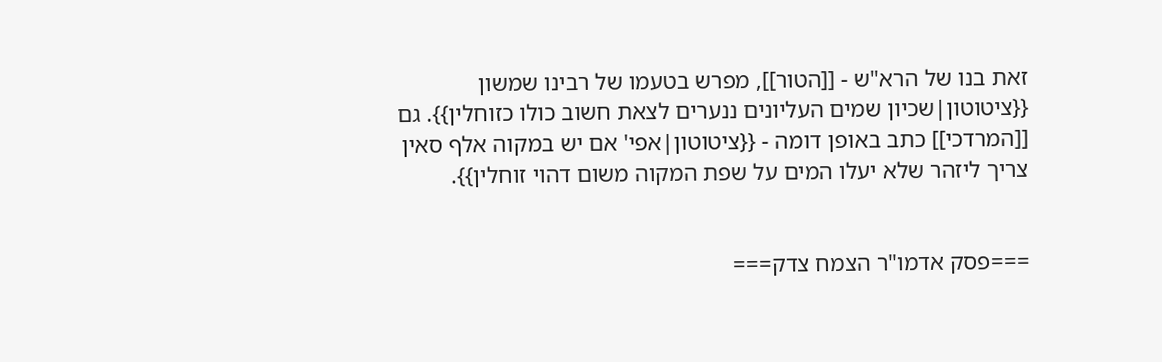זאת בנו של הרא"ש - [[הטור]], מפרש בטעמו של רבינו שמשון {{ציטוטון|שכיון שמים העליונים ננערים לצאת חשוב כולו כזוחלין}}. גם [[המרדכי]] כתב באופן דומה - {{ציטוטון|אפי' אם יש במקוה אלף סאין צריך ליזהר שלא יעלו המים על שפת המקוה משום דהוי זוחלין}}.


===פסק אדמו"ר הצמח צדק===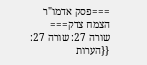===פסק אדמו"ר הצמח צדק===
שורה 27: שורה 27:
{{הערות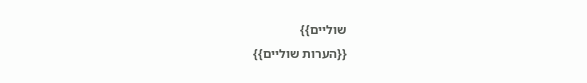שוליים}}
{{הערות שוליים}}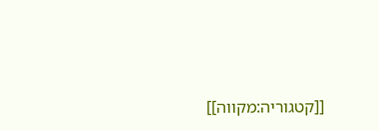[[קטגוריה:מקווה]]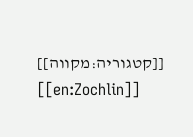[[קטגוריה:מקווה]]
[[en:Zochlin]]